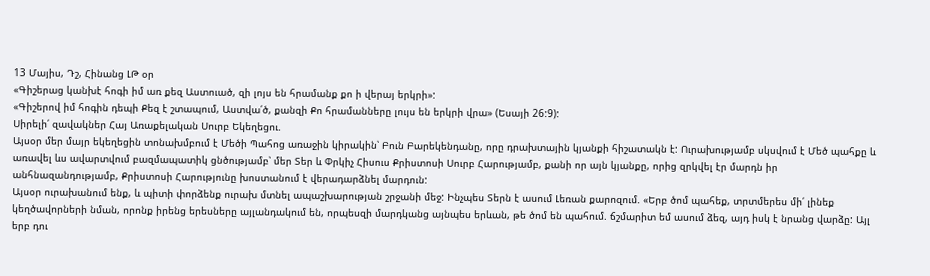13 Մայիս, Դշ, Հինանց ԼԹ օր
«Գիշերաց կանխէ հոգի իմ առ քեզ Աստուած, զի լոյս են հրամանք քո ի վերայ երկրի»:
«Գիշերով իմ հոգին դեպի Քեզ է շտապում, Աստվա՛ծ, քանզի Քո հրամանները լույս են երկրի վրա» (Եսայի 26:9):
Սիրելի՛ զավակներ Հայ Առաքելական Սուրբ Եկեղեցու.
Այսօր մեր մայր եկեղեցին տոնախմբում է Մեծի Պահոց առաջին կիրակին՝ Բուն Բարեկենդանը, որը դրախտային կյանքի հիշատակն է: Ուրախությամբ սկսվում է Մեծ պահքը և առավել ևս ավարտվում բազմապատիկ ցնծությամբ՝ մեր Տեր և Փրկիչ Հիսուս Քրիստոսի Սուրբ Հարությամբ, քանի որ այն կյանքը, որից զրկվել էր մարդն իր անհնազանդությամբ, Քրիստոսի Հարությունը խոստանում է վերադարձնել մարդուն:
Այսօր ուրախանում ենք, և պիտի փորձենք ուրախ մտնել ապաշխարության շրջանի մեջ: Ինչպես Տերն է ասում Լեռան քարոզում. «Երբ ծոմ պահեք, տրտմերես մի՛ լինեք կեղծավորների նման, որոնք իրենց երեսները այլանդակում են, որպեսզի մարդկանց այնպես երևան, թե ծոմ են պահում. ճշմարիտ եմ ասում ձեզ, այդ իսկ է նրանց վարձը: Այլ երբ դու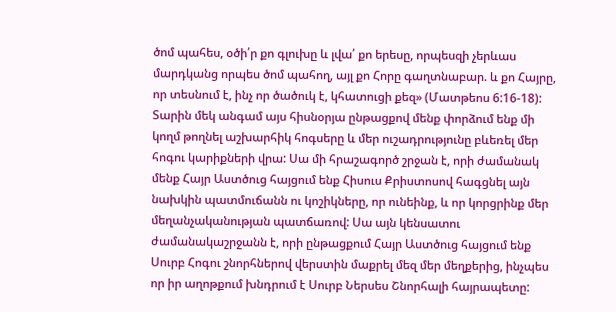ծոմ պահես, օծի՛ր քո գլուխը և լվա՛ քո երեսը, որպեսզի չերևաս մարդկանց որպես ծոմ պահող, այլ քո Հորը գաղտնաբար. և քո Հայրը, որ տեսնում է, ինչ որ ծածուկ է, կհատուցի քեզ» (Մատթեոս 6:16-18):
Տարին մեկ անգամ այս հիսնօրյա ընթացքով մենք փորձում ենք մի կողմ թողնել աշխարհիկ հոգսերը և մեր ուշադրությունը բևեռել մեր հոգու կարիքների վրա: Սա մի հրաշագործ շրջան է, որի ժամանակ մենք Հայր Աստծուց հայցում ենք Հիսուս Քրիստոսով հագցնել այն նախկին պատմուճանն ու կոշիկները, որ ունեինք, և որ կորցրինք մեր մեղանչականության պատճառով: Սա այն կենսատու ժամանակաշրջանն է, որի ընթացքում Հայր Աստծուց հայցում ենք Սուրբ Հոգու շնորհներով վերստին մաքրել մեզ մեր մեղքերից, ինչպես որ իր աղոթքում խնդրում է Սուրբ Ներսես Շնորհալի հայրապետը: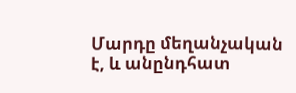Մարդը մեղանչական է, և անընդհատ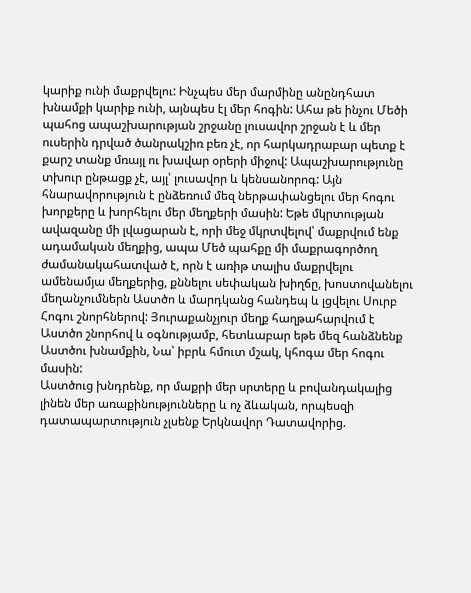կարիք ունի մաքրվելու: Ինչպես մեր մարմինը անընդհատ խնամքի կարիք ունի, այնպես էլ մեր հոգին: Ահա թե ինչու Մեծի պահոց ապաշխարության շրջանը լուսավոր շրջան է և մեր ուսերին դրված ծանրակշիռ բեռ չէ, որ հարկադրաբար պետք է քարշ տանք մռայլ ու խավար օրերի միջով: Ապաշխարությունը տխուր ընթացք չէ, այլ՝ լուսավոր և կենսանորոգ: Այն հնարավորություն է ընձեռում մեզ ներթափանցելու մեր հոգու խորքերը և խորհելու մեր մեղքերի մասին: Եթե մկրտության ավազանը մի լվացարան է, որի մեջ մկրտվելով՝ մաքրվում ենք ադամական մեղքից, ապա Մեծ պահքը մի մաքրագործող ժամանակահատված է, որն է առիթ տալիս մաքրվելու ամենամյա մեղքերից, քննելու սեփական խիղճը, խոստովանելու մեղանչումներն Աստծո և մարդկանց հանդեպ և լցվելու Սուրբ Հոգու շնորհներով: Յուրաքանչյուր մեղք հաղթահարվում է Աստծո շնորհով և օգնությամբ, հետևաբար եթե մեզ հանձնենք Աստծու խնամքին, Նա՝ իբրև հմուտ մշակ, կհոգա մեր հոգու մասին:
Աստծուց խնդրենք, որ մաքրի մեր սրտերը և բովանդակալից լինեն մեր առաքինությունները և ոչ ձևական, որպեսզի դատապարտություն չլսենք Երկնավոր Դատավորից.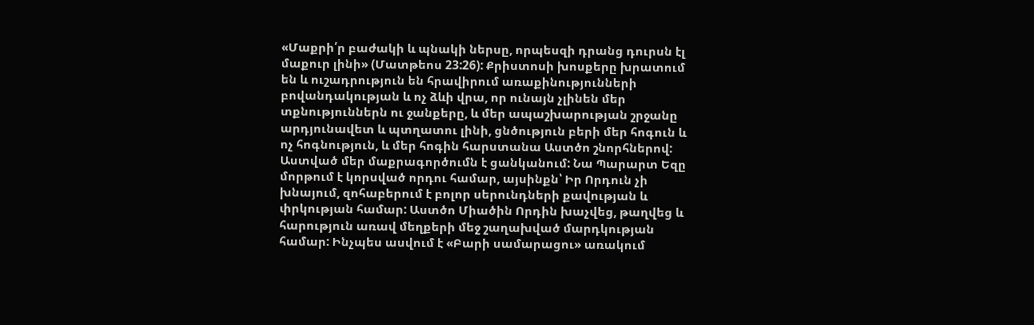«Մաքրի՛ր բաժակի և պնակի ներսը, որպեսզի դրանց դուրսն էլ մաքուր լինի» (Մատթեոս 23:26): Քրիստոսի խոսքերը խրատում են և ուշադրություն են հրավիրում առաքինությունների բովանդակության և ոչ ձևի վրա, որ ունայն չլինեն մեր տքնություններն ու ջանքերը, և մեր ապաշխարության շրջանը արդյունավետ և պտղատու լինի, ցնծություն բերի մեր հոգուն և ոչ հոգնություն, և մեր հոգին հարստանա Աստծո շնորհներով:
Աստված մեր մաքրագործումն է ցանկանում: Նա Պարարտ Եզը մորթում է կորսված որդու համար, այսինքն՝ Իր Որդուն չի խնայում, զոհաբերում է բոլոր սերունդների քավության և փրկության համար: Աստծո Միածին Որդին խաչվեց, թաղվեց և հարություն առավ մեղքերի մեջ շաղախված մարդկության համար: Ինչպես ասվում է «Բարի սամարացու» առակում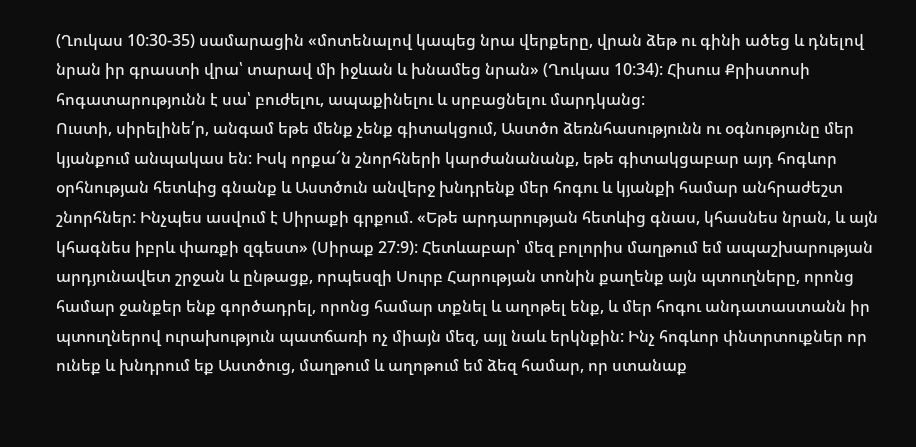(Ղուկաս 10:30-35) սամարացին «մոտենալով կապեց նրա վերքերը, վրան ձեթ ու գինի ածեց և դնելով նրան իր գրաստի վրա՝ տարավ մի իջևան և խնամեց նրան» (Ղուկաս 10:34): Հիսուս Քրիստոսի հոգատարությունն է սա՝ բուժելու, ապաքինելու և սրբացնելու մարդկանց:
Ուստի, սիրելինե՛ր, անգամ եթե մենք չենք գիտակցում, Աստծո ձեռնհասությունն ու օգնությունը մեր կյանքում անպակաս են: Իսկ որքա՜ն շնորհների կարժանանանք, եթե գիտակցաբար այդ հոգևոր օրհնության հետևից գնանք և Աստծուն անվերջ խնդրենք մեր հոգու և կյանքի համար անհրաժեշտ շնորհներ: Ինչպես ասվում է Սիրաքի գրքում. «Եթե արդարության հետևից գնաս, կհասնես նրան, և այն կհագնես իբրև փառքի զգեստ» (Սիրաք 27:9): Հետևաբար՝ մեզ բոլորիս մաղթում եմ ապաշխարության արդյունավետ շրջան և ընթացք, որպեսզի Սուրբ Հարության տոնին քաղենք այն պտուղները, որոնց համար ջանքեր ենք գործադրել, որոնց համար տքնել և աղոթել ենք, և մեր հոգու անդատաստանն իր պտուղներով ուրախություն պատճառի ոչ միայն մեզ, այլ նաև երկնքին: Ինչ հոգևոր փնտրտուքներ որ ունեք և խնդրում եք Աստծուց, մաղթում և աղոթում եմ ձեզ համար, որ ստանաք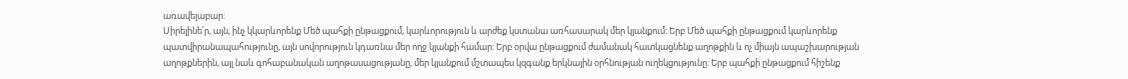առավելաբար:
Սիրելինե՛ր, այն, ինչ կկարևորենք Մեծ պահքի ընթացքում, կարևորություն և արժեք կստանա առհասարակ մեր կյանքում: Երբ Մեծ պահքի ընթացքում կարևորենք պատվիրանապահությունը, այն սովորություն կդառնա մեր ողջ կյանքի համար: Երբ օրվա ընթացքում ժամանակ հատկացնենք աղոթքին և ոչ միայն ապաշխարության աղոթքներին, այլ նաև գոհաբանական աղոթասացությանը, մեր կյանքում մշտապես կզգանք երկնային օրհնության ուղեկցությունը: Երբ պահքի ընթացքում հիշենք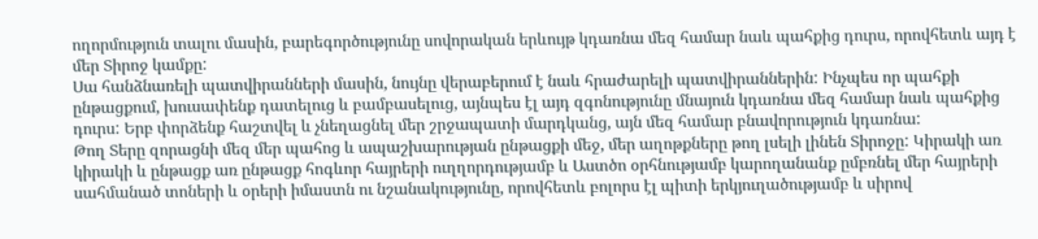ողորմություն տալու մասին, բարեգործությունը սովորական երևույթ կդառնա մեզ համար նաև պահքից դուրս, որովհետև այդ է մեր Տիրոջ կամքը:
Սա հանձնառելի պատվիրանների մասին, նույնը վերաբերում է նաև հրաժարելի պատվիրաններին: Ինչպես որ պահքի ընթացքում, խուսափենք դատելուց և բամբասելուց, այնպես էլ այդ զգոնությունը մնայուն կդառնա մեզ համար նաև պահքից դուրս: Երբ փորձենք հաշտվել և չնեղացնել մեր շրջապատի մարդկանց, այն մեզ համար բնավորություն կդառնա:
Թող Տերը զորացնի մեզ մեր պահոց և ապաշխարության ընթացքի մեջ, մեր աղոթքները թող լսելի լինեն Տիրոջը: Կիրակի առ կիրակի և ընթացք առ ընթացք հոգևոր հայրերի ուղղորդությամբ և Աստծո օրհնությամբ կարողանանք ըմբռնել մեր հայրերի սահմանած տոների և օրերի իմաստն ու նշանակությունը, որովհետև բոլորս էլ պիտի երկյուղածությամբ և սիրով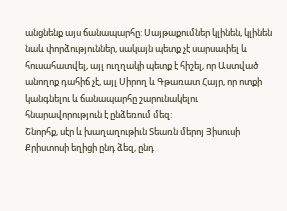անցնենք այս ճանապարհը: Սայթաքումներ կլինեն, կլինեն նաև փորձություններ, սակայն պետք չէ սարսափել և հուսահատվել, այլ ուղղակի պետք է հիշել, որ Աստված անողոք դահիճ չէ, այլ Սիրող և Գթառատ Հայր, որ ոտքի կանգնելու և ճանապարհը շարունակելու հնարավորություն է ընձեռում մեզ:
Շնորհք, սէր և խաղաղութիւն Տեառն մերոյ Յիսուսի Քրիստոսի եղիցի ընդ ձեզ, ընդ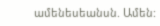ամենեսեանսն. Ամեն: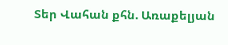Տեր Վահան քհն. Առաքելյան